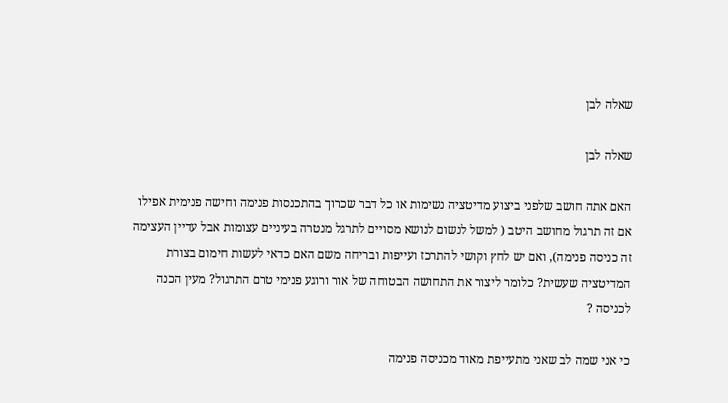שאלה לבן

שאלה לבן

האם אתה חושב שלפני ביצוע מדיטציה נשימות או כל דבר שכרוך בהתכנסות פנימה וחישה פנימית אפילו אם זה תרגול מחושב היטב ( למשל לנשום לנושא מסויים לתרגל מנטרה בעיניים עצומות אבל עדיין העצימה זה כניסה פנימה), ואם יש לחץ וקושי להתרכז ועייפות ובריחה משם האם כדאי לעשות חימום בצורת המדיטציה שעשית? כלומר ליצור את התחושה הבטוחה של אור ורוגע פנימי טרם התרגול? מעין הכנה לכניסה ?

כי אני שמה לב שאני מתעייפת מאוד מכניסה פנימה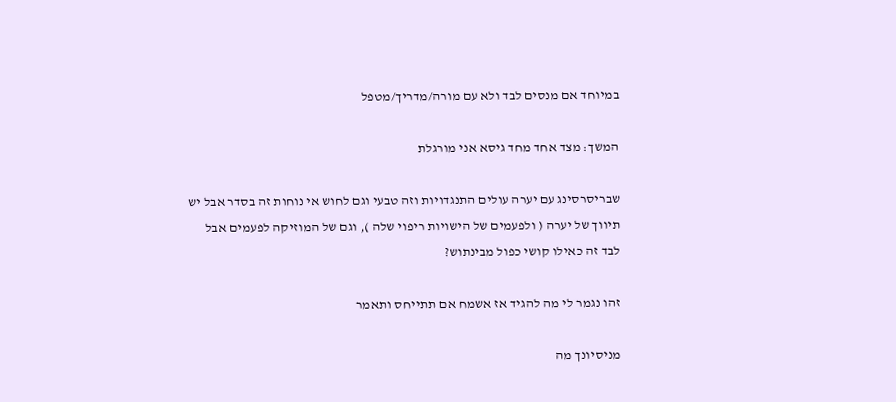במיוחד אם מנסים לבד ולא עם מורה/מדריך/מטפל

המשך: מצד אחד מחד גיסא אני מורגלת

שבריסרסינג עם יערה עולים התנגדויות וזה טבעי וגם לחוש אי נוחות זה בסדר אבל יש תיווך של יערה ( ולפעמים של הישויות ריפוי שלה ), וגם של המוזיקה לפעמים אבל לבד זה כאילו קושי כפול מבינתוש?

זהו נגמר לי מה להגיד אז אשמח אם תתייחס ותאמר

מניסיונך מה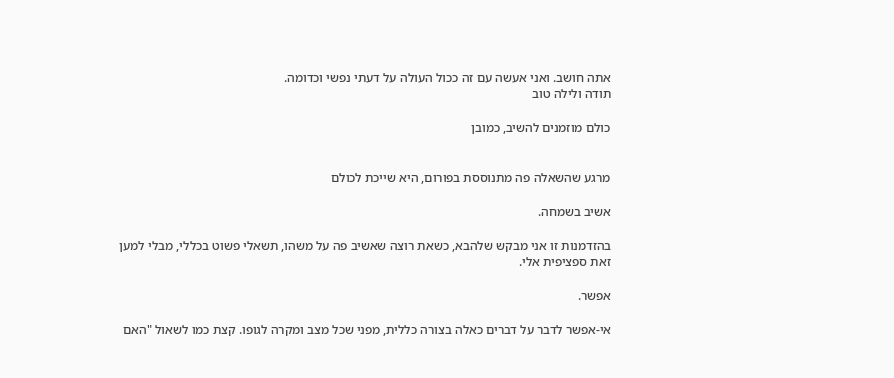אתה חושב. ואני אעשה עם זה ככול העולה על דעתי נפשי וכדומה.
תודה ולילה טוב

כולם מוזמנים להשיב, כמובן


מרגע שהשאלה פה מתנוססת בפורום, היא שייכת לכולם

אשיב בשמחה.

בהזדמנות זו אני מבקש שלהבא, כשאת רוצה שאשיב פה על משהו, תשאלי פשוט בכללי, מבלי למען זאת ספציפית אלי.

אפשר.

אי-אפשר לדבר על דברים כאלה בצורה כללית, מפני שכל מצב ומקרה לגופו. קצת כמו לשאול "האם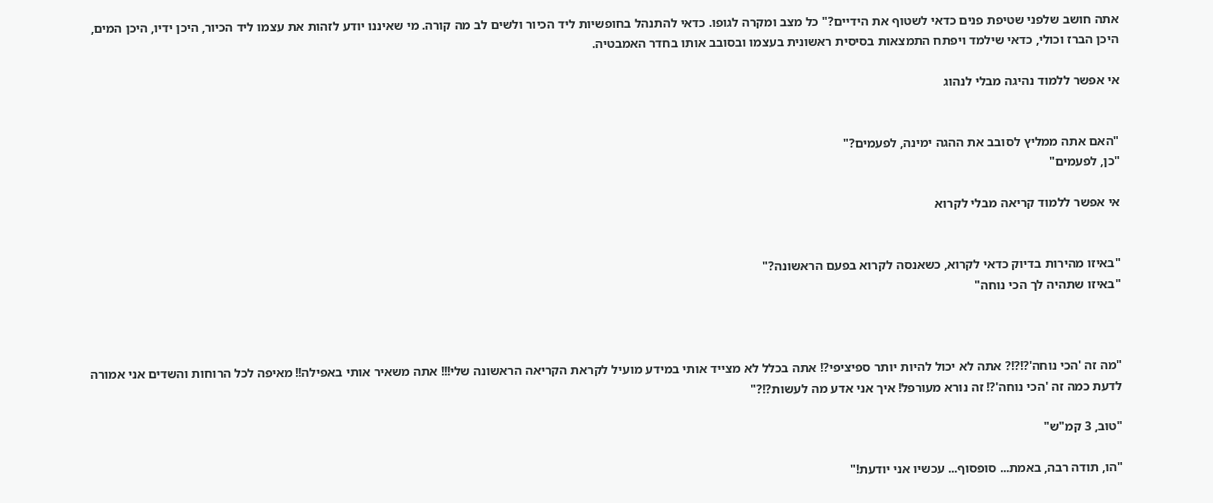אתה חושב שלפני שטיפת פנים כדאי לשטוף את הידיים?" כל מצב ומקרה לגופו. כדאי להתנהל בחופשיות ליד הכיור ולשים לב מה קורה. מי שאיננו יודע לזהות את עצמו ליד הכיור, היכן ידיו, היכן המים, היכן הברז וכולי, כדאי שילמד ויפתח התמצאות בסיסית ראשונית בעצמו ובסובב אותו בחדר האמבטיה.

אי אפשר ללמוד נהיגה מבלי לנהוג


"האם אתה ממליץ לסובב את ההגה ימינה, לפעמים?"
"כן, לפעמים"

אי אפשר ללמוד קריאה מבלי לקרוא


"באיזו מהירות בדיוק כדאי לקרוא, כשאנסה לקרוא בפעם הראשונה?"
"באיזו שתהיה לך הכי נוחה"



"מה זה 'הכי נוחה'?!?!? אתה לא יכול להיות יותר ספיציפי?! אתה בכלל לא מצייד אותי במידע מועיל לקראת הקריאה הראשונה שלי!!! אתה משאיר אותי באפילה!! מאיפה לכל הרוחות והשדים אני אמורה לדעת כמה זה 'הכי נוחה'?! זה נורא מעורפל! איך אני אדע מה לעשות?!?"

"טוב, 3 קמ"ש"

"הו, תודה רבה, באמת... סופסוף... עכשיו אני יודעת!"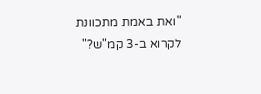"ואת באמת מתכוונת לקרוא ב-3 קמ"ש?"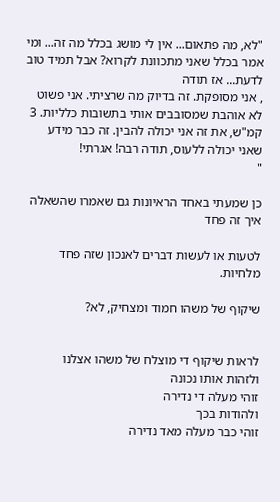"לא, מה פתאום... אין לי מושג בכלל מה זה... ומי אמר בכלל שאני מתכוונת לקרוא? אבל תמיד טוב לדעת... אז תודה
, אני מסופקת. זה בדיוק מה שרציתי. אני פשוט לא אוהבת שמסובבים אותי בתשובות כלליות. 3 קמ"ש, את זה אני יכולה להבין. זה כבר מידע שאני יכולה ללעוס, תודה רבה! אגרתי!
"

כן שמעתי באחד הראיונות גם שאמרו שהשאלה איך זה פחד

לטעות או לעשות דברים לאנכון שזה פחד מלחיות.

שיקוף של משהו חמוד ומצחיק, לא?


לראות שיקוף די מוצלח של משהו אצלנו
ולזהות אותו נכונה
זוהי מעלה די נדירה
ולהודות בכך
זוהי כבר מעלה מאד נדירה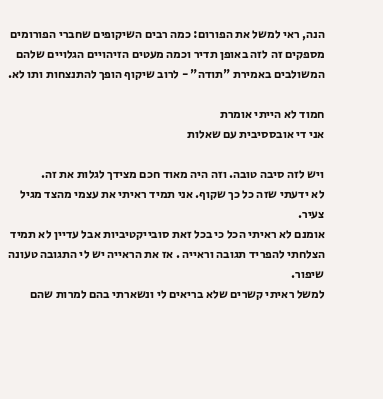הנה, ראי למשל את הפורום: כמה רבים השיקופים שחברי הפורומים מספקים זה לזה באופן תדיר וכמה מעטים הזיהויים הגלויים שלהם המשולבים באמירת "תודה" - לרוב שיקוף הופך להתנצחות ותו לא.

חמוד לא הייתי אומרת
אני די אובססיבית עם שאלות

ויש לזה סיבה טובה. וזה היה מאוד חכם מצידך לגלות את זה.
לא ידעתי שזה כל כך שקוף. אני תמיד ראיתי את עצמי מהצד מגיל צעיר.
אומנם לא ראיתי הכל כי בכל זאת סובייקטיביות אבל עדיין לא תמיד הצלחתי להפריד תגובה וראייה . אז את הראייה יש לי התגובה טעונה שיפור.
למשל ראיתי קשרים שלא בריאים לי ונשארתי בהם למרות שהם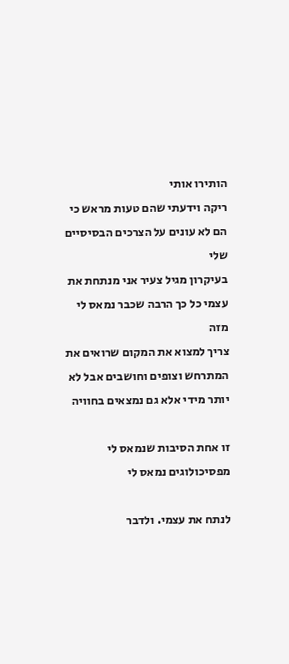הותירו אותי
ריקה וידעתי שהם טעות מראש כי הם לא עונים על הצרכים הבסיסיים שלי
בעיקרון מגיל צעיר אני מנתחת את עצמי כל כך הרבה שכבר נמאס לי מזה
צריך למצוא את המקום שרואים את המתרחש וצופים וחושבים אבל לא יותר מידי אלא גם נמצאים בחוויה

זו אחת הסיבות שנמאס לי מפסיכולוגים נמאס לי

לנתח את עצמי. ולדבר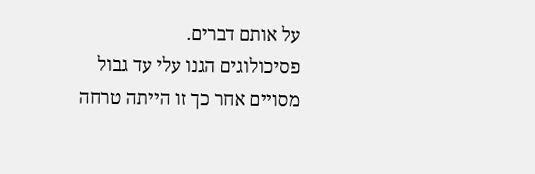על אותם דברים.
פסיכולוגים הגנו עלי עד גבול מסויים אחר כך זו הייתה טרחה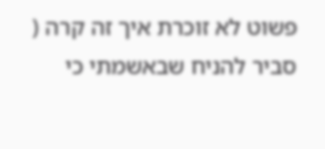פשוט לא זוכרת איך זה קרה ( סביר להניח שבאשמתי כי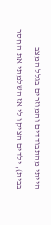הייתי מהתבודדים והמוזרים בגלל המצב בבית), ילדים הציקו לי אז השלמתי את החסר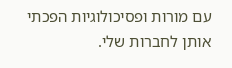עם מורות ופסיכולוגיות הפכתי אותן לחברות שלי.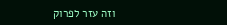וזה עזר לפרוק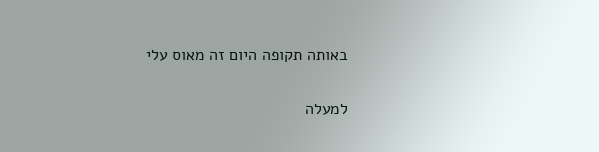באותה תקופה היום זה מאוס עלי

למעלה